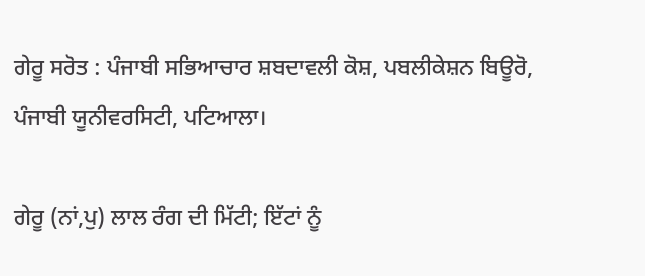ਗੇਰੂ ਸਰੋਤ : ਪੰਜਾਬੀ ਸਭਿਆਚਾਰ ਸ਼ਬਦਾਵਲੀ ਕੋਸ਼, ਪਬਲੀਕੇਸ਼ਨ ਬਿਊਰੋ, ਪੰਜਾਬੀ ਯੂਨੀਵਰਸਿਟੀ, ਪਟਿਆਲਾ।

ਗੇਰੂ (ਨਾਂ,ਪੁ) ਲਾਲ ਰੰਗ ਦੀ ਮਿੱਟੀ; ਇੱਟਾਂ ਨੂੰ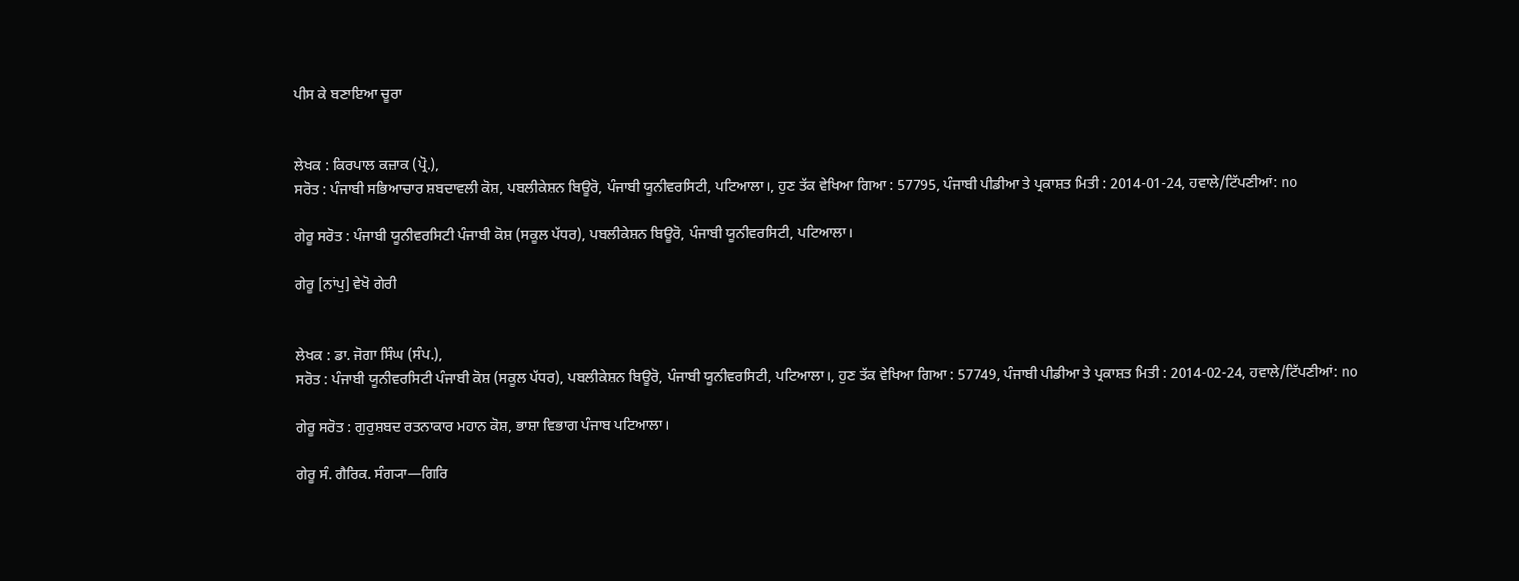ਪੀਸ ਕੇ ਬਣਾਇਆ ਚੂਰਾ


ਲੇਖਕ : ਕਿਰਪਾਲ ਕਜ਼ਾਕ (ਪ੍ਰੋ.),
ਸਰੋਤ : ਪੰਜਾਬੀ ਸਭਿਆਚਾਰ ਸ਼ਬਦਾਵਲੀ ਕੋਸ਼, ਪਬਲੀਕੇਸ਼ਨ ਬਿਊਰੋ, ਪੰਜਾਬੀ ਯੂਨੀਵਰਸਿਟੀ, ਪਟਿਆਲਾ।, ਹੁਣ ਤੱਕ ਵੇਖਿਆ ਗਿਆ : 57795, ਪੰਜਾਬੀ ਪੀਡੀਆ ਤੇ ਪ੍ਰਕਾਸ਼ਤ ਮਿਤੀ : 2014-01-24, ਹਵਾਲੇ/ਟਿੱਪਣੀਆਂ: no

ਗੇਰੂ ਸਰੋਤ : ਪੰਜਾਬੀ ਯੂਨੀਵਰਸਿਟੀ ਪੰਜਾਬੀ ਕੋਸ਼ (ਸਕੂਲ ਪੱਧਰ), ਪਬਲੀਕੇਸ਼ਨ ਬਿਊਰੋ, ਪੰਜਾਬੀ ਯੂਨੀਵਰਸਿਟੀ, ਪਟਿਆਲਾ।

ਗੇਰੂ [ਨਾਂਪੁ] ਵੇਖੋ ਗੇਰੀ


ਲੇਖਕ : ਡਾ. ਜੋਗਾ ਸਿੰਘ (ਸੰਪ.),
ਸਰੋਤ : ਪੰਜਾਬੀ ਯੂਨੀਵਰਸਿਟੀ ਪੰਜਾਬੀ ਕੋਸ਼ (ਸਕੂਲ ਪੱਧਰ), ਪਬਲੀਕੇਸ਼ਨ ਬਿਊਰੋ, ਪੰਜਾਬੀ ਯੂਨੀਵਰਸਿਟੀ, ਪਟਿਆਲਾ।, ਹੁਣ ਤੱਕ ਵੇਖਿਆ ਗਿਆ : 57749, ਪੰਜਾਬੀ ਪੀਡੀਆ ਤੇ ਪ੍ਰਕਾਸ਼ਤ ਮਿਤੀ : 2014-02-24, ਹਵਾਲੇ/ਟਿੱਪਣੀਆਂ: no

ਗੇਰੂ ਸਰੋਤ : ਗੁਰੁਸ਼ਬਦ ਰਤਨਾਕਾਰ ਮਹਾਨ ਕੋਸ਼, ਭਾਸ਼ਾ ਵਿਭਾਗ ਪੰਜਾਬ ਪਟਿਆਲਾ।

ਗੇਰੂ ਸੰ. ਗੈਰਿਕ. ਸੰਗ੍ਯਾ—ਗਿਰਿ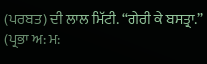(ਪਰਬਤ) ਦੀ ਲਾਲ ਮਿੱਟੀ. “ਗੇਰੀ ਕੇ ਬਸਤ੍ਰਾ.” (ਪ੍ਰਭਾ ਅ: ਮ: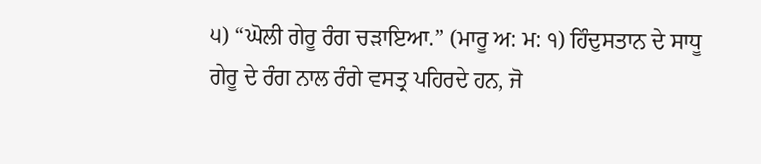੫) “ਘੋਲੀ ਗੇਰੂ ਰੰਗ ਚੜਾਇਆ.” (ਮਾਰੂ ਅ: ਮ: ੧) ਹਿੰਦੁਸਤਾਨ ਦੇ ਸਾਧੂ ਗੇਰੂ ਦੇ ਰੰਗ ਨਾਲ ਰੰਗੇ ਵਸਤ੍ਰ ਪਹਿਰਦੇ ਹਨ, ਜੋ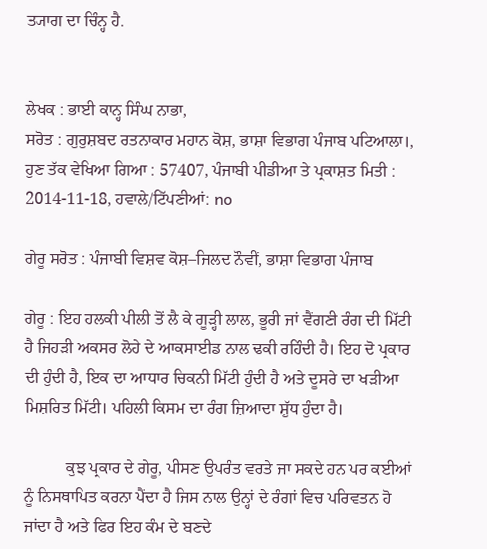ਤ੍ਯਾਗ ਦਾ ਚਿੰਨ੍ਹ ਹੈ.


ਲੇਖਕ : ਭਾਈ ਕਾਨ੍ਹ ਸਿੰਘ ਨਾਭਾ,
ਸਰੋਤ : ਗੁਰੁਸ਼ਬਦ ਰਤਨਾਕਾਰ ਮਹਾਨ ਕੋਸ਼, ਭਾਸ਼ਾ ਵਿਭਾਗ ਪੰਜਾਬ ਪਟਿਆਲਾ।, ਹੁਣ ਤੱਕ ਵੇਖਿਆ ਗਿਆ : 57407, ਪੰਜਾਬੀ ਪੀਡੀਆ ਤੇ ਪ੍ਰਕਾਸ਼ਤ ਮਿਤੀ : 2014-11-18, ਹਵਾਲੇ/ਟਿੱਪਣੀਆਂ: no

ਗੇਰੂ ਸਰੋਤ : ਪੰਜਾਬੀ ਵਿਸ਼ਵ ਕੋਸ਼–ਜਿਲਦ ਨੌਵੀਂ, ਭਾਸ਼ਾ ਵਿਭਾਗ ਪੰਜਾਬ

ਗੇਰੂ : ਇਹ ਹਲਕੀ ਪੀਲੀ ਤੋਂ ਲੈ ਕੇ ਗੂੜ੍ਹੀ ਲਾਲ, ਭੂਰੀ ਜਾਂ ਵੈਂਗਣੀ ਰੰਗ ਦੀ ਮਿੱਟੀ ਹੈ ਜਿਹੜੀ ਅਕਸਰ ਲੋਹੇ ਦੇ ਆਕਸਾਈਡ ਨਾਲ ਢਕੀ ਰਹਿੰਦੀ ਹੈ। ਇਹ ਦੋ ਪ੍ਰਕਾਰ ਦੀ ਹੁੰਦੀ ਹੈ, ਇਕ ਦਾ ਆਧਾਰ ਚਿਕਨੀ ਮਿੱਟੀ ਹੁੰਦੀ ਹੈ ਅਤੇ ਦੂਸਰੇ ਦਾ ਖੜੀਆ ਮਿਸ਼ਰਿਤ ਮਿੱਟੀ। ਪਹਿਲੀ ਕਿਸਮ ਦਾ ਰੰਗ ਜ਼ਿਆਦਾ ਸ਼ੁੱਧ ਹੁੰਦਾ ਹੈ।

          ਕੁਝ ਪ੍ਰਕਾਰ ਦੇ ਗੇਰੂ, ਪੀਸਣ ਉਪਰੰਤ ਵਰਤੇ ਜਾ ਸਕਦੇ ਹਨ ਪਰ ਕਈਆਂ ਨੂੰ ਨਿਸਥਾਪਿਤ ਕਰਨਾ ਪੈਂਦਾ ਹੈ ਜਿਸ ਨਾਲ ਉਨ੍ਹਾਂ ਦੇ ਰੰਗਾਂ ਵਿਚ ਪਰਿਵਤਨ ਹੋ ਜਾਂਦਾ ਹੈ ਅਤੇ ਫਿਰ ਇਹ ਕੰਮ ਦੇ ਬਣਦੇ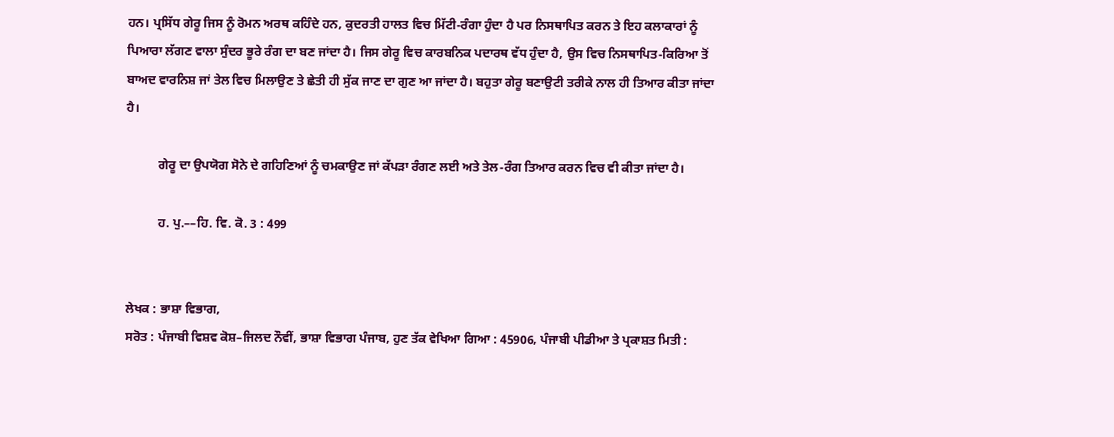ਹਨ। ਪ੍ਰਸਿੱਧ ਗੇਰੂ ਜਿਸ ਨੂੰ ਰੋਮਨ ਅਰਥ ਕਹਿੰਦੇ ਹਨ, ਕੁਦਰਤੀ ਹਾਲਤ ਵਿਚ ਮਿੱਟੀ-ਰੰਗਾ ਹੁੰਦਾ ਹੈ ਪਰ ਨਿਸਥਾਪਿਤ ਕਰਨ ਤੇ ਇਹ ਕਲਾਕਾਰਾਂ ਨੂੰ ਪਿਆਰਾ ਲੱਗਣ ਵਾਲਾ ਸੁੰਦਰ ਭੂਰੇ ਰੰਗ ਦਾ ਬਣ ਜਾਂਦਾ ਹੈ। ਜਿਸ ਗੇਰੂ ਵਿਚ ਕਾਰਬਨਿਕ ਪਦਾਰਥ ਵੱਧ ਹੁੰਦਾ ਹੈ, ਉਸ ਵਿਚ ਨਿਸਥਾਪਿਤ-ਕਿਰਿਆ ਤੋਂ ਬਾਅਦ ਵਾਰਨਿਸ਼ ਜਾਂ ਤੇਲ ਵਿਚ ਮਿਲਾਉਣ ਤੇ ਛੇਤੀ ਹੀ ਸੁੱਕ ਜਾਣ ਦਾ ਗੁਣ ਆ ਜਾਂਦਾ ਹੈ। ਬਹੁਤਾ ਗੇਰੂ ਬਣਾਉਟੀ ਤਰੀਕੇ ਨਾਲ ਹੀ ਤਿਆਰ ਕੀਤਾ ਜਾਂਦਾ ਹੈ।

          ਗੇਰੂ ਦਾ ਉਪਯੋਗ ਸੋਨੇ ਦੇ ਗਹਿਣਿਆਂ ਨੂੰ ਚਮਕਾਉਣ ਜਾਂ ਕੱਪੜਾ ਰੰਗਣ ਲਈ ਅਤੇ ਤੇਲ-ਰੰਗ ਤਿਆਰ ਕਰਨ ਵਿਚ ਵੀ ਕੀਤਾ ਜਾਂਦਾ ਹੈ।

          ਹ. ਪੁ.––ਹਿ. ਵਿ. ਕੋ. 3 : 499


ਲੇਖਕ : ਭਾਸ਼ਾ ਵਿਭਾਗ,
ਸਰੋਤ : ਪੰਜਾਬੀ ਵਿਸ਼ਵ ਕੋਸ਼–ਜਿਲਦ ਨੌਵੀਂ, ਭਾਸ਼ਾ ਵਿਭਾਗ ਪੰਜਾਬ, ਹੁਣ ਤੱਕ ਵੇਖਿਆ ਗਿਆ : 45906, ਪੰਜਾਬੀ ਪੀਡੀਆ ਤੇ ਪ੍ਰਕਾਸ਼ਤ ਮਿਤੀ :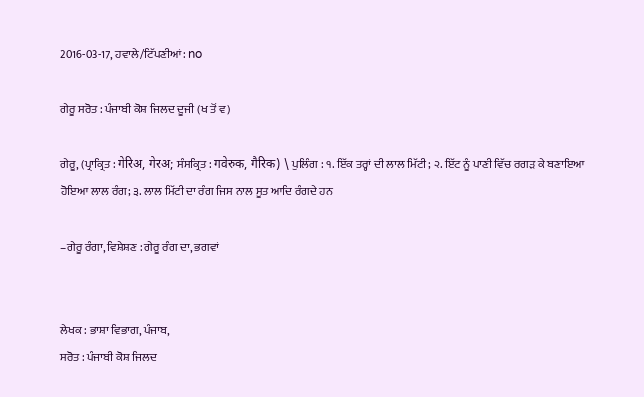2016-03-17, ਹਵਾਲੇ/ਟਿੱਪਣੀਆਂ: no

ਗੇਰੂ ਸਰੋਤ : ਪੰਜਾਬੀ ਕੋਸ਼ ਜਿਲਦ ਦੂਜੀ (ਖ ਤੋਂ ਵ)

ਗੇਰੂ, (ਪ੍ਰਾਕ੍ਰਿਤ : गेरिअ, गेरअ; ਸੰਸਕ੍ਰਿਤ : गवेरुक, गैरिक) \ ਪੁਲਿੰਗ : ੧. ਇੱਕ ਤਰ੍ਹਾਂ ਦੀ ਲਾਲ ਮਿੱਟੀ; ੨. ਇੱਟ ਨੂੰ ਪਾਣੀ ਵਿੱਚ ਰਗੜ ਕੇ ਬਣਾਇਆ ਹੋਇਆ ਲਾਲ ਰੰਗ; ੩. ਲਾਲ ਮਿੱਟੀ ਦਾ ਰੰਗ ਜਿਸ ਨਾਲ ਸੂਤ ਆਦਿ ਰੰਗਦੇ ਹਨ

–ਗੇਰੂ ਰੰਗਾ, ਵਿਸ਼ੇਸ਼ਣ : ਗੇਰੂ ਰੰਗ ਦਾ, ਭਗਵਾਂ


ਲੇਖਕ : ਭਾਸ਼ਾ ਵਿਭਾਗ, ਪੰਜਾਬ,
ਸਰੋਤ : ਪੰਜਾਬੀ ਕੋਸ਼ ਜਿਲਦ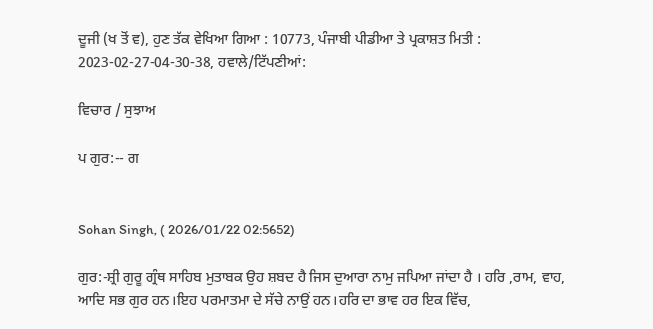ਦੂਜੀ (ਖ ਤੋਂ ਵ), ਹੁਣ ਤੱਕ ਵੇਖਿਆ ਗਿਆ : 10773, ਪੰਜਾਬੀ ਪੀਡੀਆ ਤੇ ਪ੍ਰਕਾਸ਼ਤ ਮਿਤੀ : 2023-02-27-04-30-38, ਹਵਾਲੇ/ਟਿੱਪਣੀਆਂ:

ਵਿਚਾਰ / ਸੁਝਾਅ

ਪ ਗੁਰ:-- ਗ


Sohan Singh, ( 2026/01/22 02:5652)

ਗੁਰ:-ਸ਼੍ਰੀ ਗੁਰੂ ਗ੍ਰੰਥ ਸਾਹਿਬ ਮੁਤਾਬਕ ਉਹ ਸ਼ਬਦ ਹੈ ਜਿਸ ਦੁਆਰਾ ਨਾਮੁ ਜਪਿਆ ਜਾਂਦਾ ਹੈ । ਹਰਿ ,ਰਾਮ, ਵਾਹ, ਆਦਿ ਸਭ ਗੁਰ ਹਨ।ਇਹ ਪਰਮਾਤਮਾ ਦੇ ਸੱਚੇ ਨਾਉਂ ਹਨ।ਹਰਿ ਦਾ ਭਾਵ ਹਰ ਇਕ ਵਿੱਚ,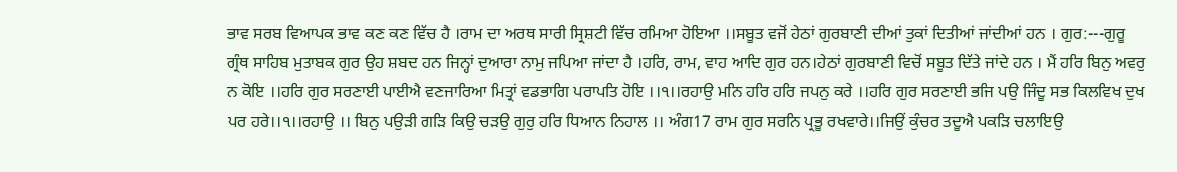ਭਾਵ ਸਰਬ ਵਿਆਪਕ ਭਾਵ ਕਣ ਕਣ ਵਿੱਚ ਹੈ ।ਰਾਮ ਦਾ ਅਰਥ ਸਾਰੀ ਸ੍ਰਿਸ਼ਟੀ ਵਿੱਚ ਰਮਿਆ ਹੋਇਆ ।।ਸਬੂਤ ਵਜੋਂ ਹੇਠਾਂ ਗੁਰਬਾਣੀ ਦੀਆਂ ਤੁਕਾਂ ਦਿਤੀਆਂ ਜਾਂਦੀਆਂ ਹਨ । ਗੁਰ:---ਗੁਰੂ ਗ੍ਰੰਥ ਸਾਹਿਬ ਮੁਤਾਬਕ ਗੁਰ ਉਹ ਸ਼ਬਦ ਹਨ ਜਿਨ੍ਹਾਂ ਦੁਆਰਾ ਨਾਮੁ ਜਪਿਆ ਜਾਂਦਾ ਹੈ ।ਹਰਿ, ਰਾਮ, ਵਾਹ ਆਦਿ ਗੁਰ ਹਨ।ਹੇਠਾਂ ਗੁਰਬਾਣੀ ਵਿਚੋਂ ਸਬੂਤ ਦਿੱਤੇ ਜਾਂਦੇ ਹਨ । ਮੈਂ ਹਰਿ ਬਿਨੁ ਅਵਰੁ ਨ ਕੋਇ ।।ਹਰਿ ਗੁਰ ਸਰਣਾਈ ਪਾਈਐ ਵਣਜਾਰਿਆ ਮਿਤ੍ਰਾਂ ਵਡਭਾਗਿ ਪਰਾਪਤਿ ਹੋਇ ।।੧।।ਰਹਾਉ ਮਨਿ ਹਰਿ ਹਰਿ ਜਪਨੁ ਕਰੇ ।।ਹਰਿ ਗੁਰ ਸਰਣਾਈ ਭਜਿ ਪਉ ਜਿੰਦੂ ਸਭ ਕਿਲਵਿਖ ਦੁਖ ਪਰ ਹਰੇ।।੧।।ਰਹਾਉ ।। ਬਿਨੁ ਪਉੜੀ ਗੜਿ ਕਿਉ ਚੜਉ ਗੁਰੁ ਹਰਿ ਧਿਆਨ ਨਿਹਾਲ ।। ਅੰਗ17 ਰਾਮ ਗੁਰ ਸਰਨਿ ਪ੍ਰਭੂ ਰਖਵਾਰੇ।।ਜਿਉਂ ਕੁੰਚਰ ਤਦੂਐ ਪਕੜਿ ਚਲਾਇਉ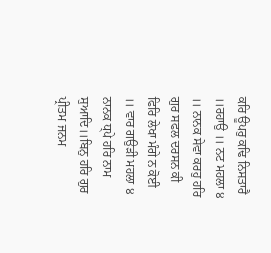ਕਰਿ ਊਪਰੁ ਕਢਿ ਨਿਸਤਾਰੈ ।।ਰਹਾਉ ।। ਨਟ ਮਹਲਾ ੪ ।। ਨਾਨਕ ਸੇਵਾ ਕਰਹੁ ਹਰਿ ਗੁਰ ਸਫਲ ਦਰਸਨ ਕੀ ਫਿਰਿ ਲੇਖਾ ਮੰਗੇ ਨ ਕੋਈ ।। ਵਾਰ ਗਉੜੀ ਮਹਲਾ ੪ ਨਾਨਕ ਧ੍ਪੇ ਹਰਿ ਨਾਮ ਸੁਆਦਿ।।ਬਿਨੁ ਹਰਿ ਗੁਰ ਪ੍ਰੀਤਮ ਜਨਮ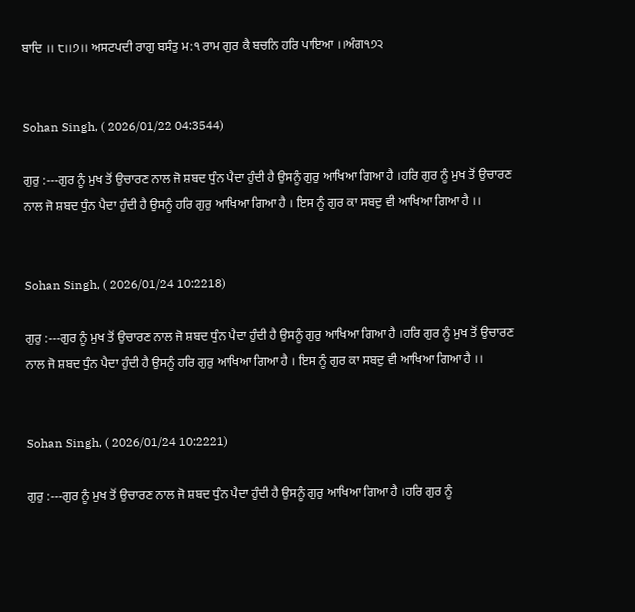ਬਾਦਿ ।। ੮।।੭।। ਅਸਟਪਦੀ ਰਾਗੁ ਬਸੰਤੁ ਮ:੧ ਰਾਮ ਗੁਰ ਕੈ ਬਚਨਿ ਹਰਿ ਪਾਇਆ ।।ਅੰਗ੧੭੨


Sohan Singh, ( 2026/01/22 04:3544)

ਗੁਰੁ :---ਗੁਰ ਨੂੰ ਮੁਖ ਤੋਂ ਉਚਾਰਣ ਨਾਲ ਜੋ ਸ਼ਬਦ ਧੁੰਨ ਪੈਦਾ ਹੁੰਦੀ ਹੈ ਉਸਨੂੰ ਗੁਰੁ ਆਖਿਆ ਗਿਆ ਹੈ ।ਹਰਿ ਗੁਰ ਨੂੰ ਮੁਖ ਤੋਂ ਉਚਾਰਣ ਨਾਲ ਜੋ ਸ਼ਬਦ ਧੁੰਨ ਪੈਦਾ ਹੁੰਦੀ ਹੈ ਉਸਨੂੰ ਹਰਿ ਗੁਰੁ ਆਖਿਆ ਗਿਆ ਹੈ । ਇਸ ਨੂੰ ਗੁਰ ਕਾ ਸਬਦੁ ਵੀ ਆਖਿਆ ਗਿਆ ਹੈ ।।


Sohan Singh, ( 2026/01/24 10:2218)

ਗੁਰੁ :---ਗੁਰ ਨੂੰ ਮੁਖ ਤੋਂ ਉਚਾਰਣ ਨਾਲ ਜੋ ਸ਼ਬਦ ਧੁੰਨ ਪੈਦਾ ਹੁੰਦੀ ਹੈ ਉਸਨੂੰ ਗੁਰੁ ਆਖਿਆ ਗਿਆ ਹੈ ।ਹਰਿ ਗੁਰ ਨੂੰ ਮੁਖ ਤੋਂ ਉਚਾਰਣ ਨਾਲ ਜੋ ਸ਼ਬਦ ਧੁੰਨ ਪੈਦਾ ਹੁੰਦੀ ਹੈ ਉਸਨੂੰ ਹਰਿ ਗੁਰੁ ਆਖਿਆ ਗਿਆ ਹੈ । ਇਸ ਨੂੰ ਗੁਰ ਕਾ ਸਬਦੁ ਵੀ ਆਖਿਆ ਗਿਆ ਹੈ ।।


Sohan Singh, ( 2026/01/24 10:2221)

ਗੁਰੁ :---ਗੁਰ ਨੂੰ ਮੁਖ ਤੋਂ ਉਚਾਰਣ ਨਾਲ ਜੋ ਸ਼ਬਦ ਧੁੰਨ ਪੈਦਾ ਹੁੰਦੀ ਹੈ ਉਸਨੂੰ ਗੁਰੁ ਆਖਿਆ ਗਿਆ ਹੈ ।ਹਰਿ ਗੁਰ ਨੂੰ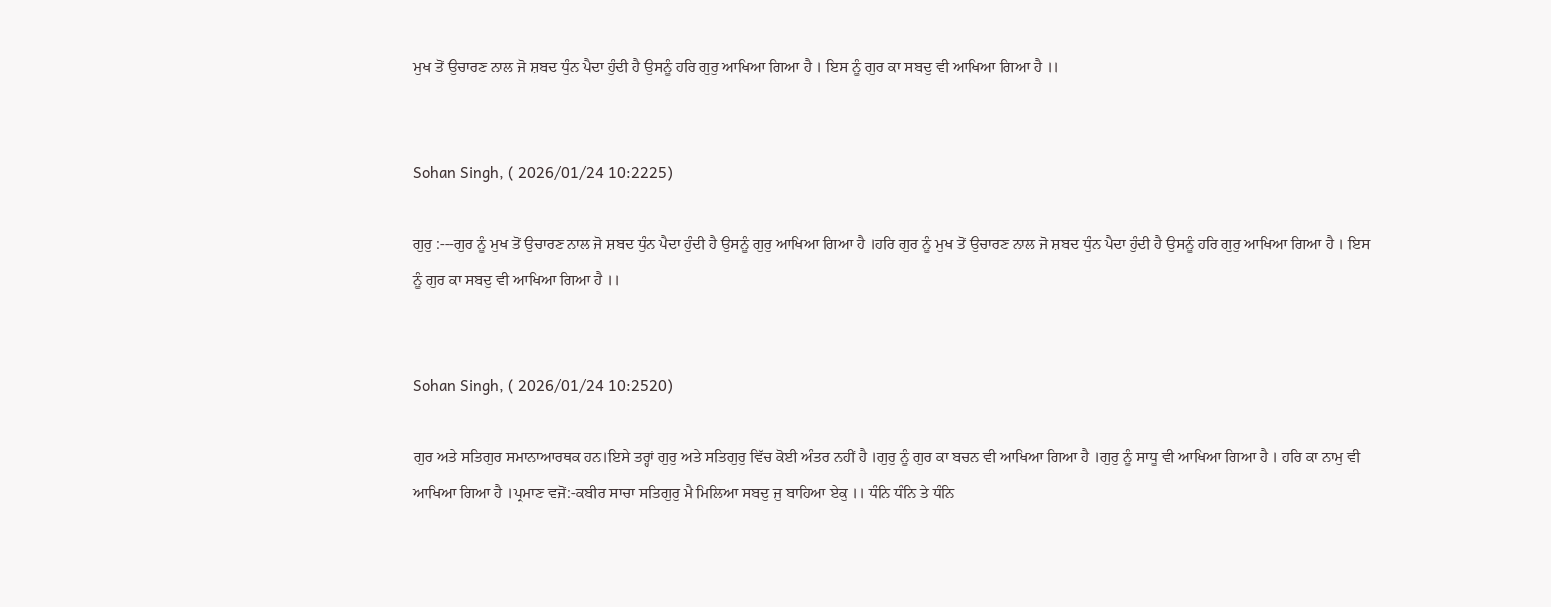ਮੁਖ ਤੋਂ ਉਚਾਰਣ ਨਾਲ ਜੋ ਸ਼ਬਦ ਧੁੰਨ ਪੈਦਾ ਹੁੰਦੀ ਹੈ ਉਸਨੂੰ ਹਰਿ ਗੁਰੁ ਆਖਿਆ ਗਿਆ ਹੈ । ਇਸ ਨੂੰ ਗੁਰ ਕਾ ਸਬਦੁ ਵੀ ਆਖਿਆ ਗਿਆ ਹੈ ।।


Sohan Singh, ( 2026/01/24 10:2225)

ਗੁਰੁ :---ਗੁਰ ਨੂੰ ਮੁਖ ਤੋਂ ਉਚਾਰਣ ਨਾਲ ਜੋ ਸ਼ਬਦ ਧੁੰਨ ਪੈਦਾ ਹੁੰਦੀ ਹੈ ਉਸਨੂੰ ਗੁਰੁ ਆਖਿਆ ਗਿਆ ਹੈ ।ਹਰਿ ਗੁਰ ਨੂੰ ਮੁਖ ਤੋਂ ਉਚਾਰਣ ਨਾਲ ਜੋ ਸ਼ਬਦ ਧੁੰਨ ਪੈਦਾ ਹੁੰਦੀ ਹੈ ਉਸਨੂੰ ਹਰਿ ਗੁਰੁ ਆਖਿਆ ਗਿਆ ਹੈ । ਇਸ ਨੂੰ ਗੁਰ ਕਾ ਸਬਦੁ ਵੀ ਆਖਿਆ ਗਿਆ ਹੈ ।।


Sohan Singh, ( 2026/01/24 10:2520)

ਗੁਰ ਅਤੇ ਸਤਿਗੁਰ ਸਮਾਨਾਆਰਥਕ ਹਨ।ਇਸੇ ਤਰ੍ਹਾਂ ਗੁਰੁ ਅਤੇ ਸਤਿਗੁਰੁ ਵਿੱਚ ਕੋਈ ਅੰਤਰ ਨਹੀਂ ਹੈ ।ਗੁਰੁ ਨੂੰ ਗੁਰ ਕਾ ਬਚਨ ਵੀ ਆਖਿਆ ਗਿਆ ਹੈ ।ਗੁਰੁ ਨੂੰ ਸਾਧੂ ਵੀ ਆਖਿਆ ਗਿਆ ਹੈ । ਹਰਿ ਕਾ ਨਾਮੁ ਵੀ ਆਖਿਆ ਗਿਆ ਹੈ ।ਪ੍ਰਮਾਣ ਵਜੋਂ:-ਕਬੀਰ ਸਾਚਾ ਸਤਿਗੁਰੁ ਮੈ ਮਿਲਿਆ ਸਬਦੁ ਜੁ ਬਾਹਿਆ ਏਕੁ ।। ਧੰਨਿ ਧੰਨਿ ਤੇ ਧੰਨਿ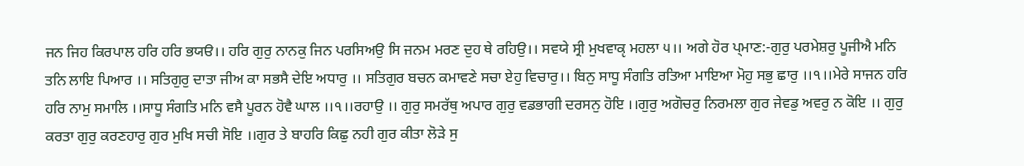ਜਨ ਜਿਹ ਕਿਰਪਾਲ ਹਰਿ ਹਰਿ ਭਯੳ।। ਹਰਿ ਗੁਰੁ ਨਾਨਕੁ ਜਿਨ ਪਰਸਿਅਉ ਸਿ ਜਨਮ ਮਰਣ ਦੁਹ ਥੇ ਰਹਿਉ।। ਸਵਯੇ ਸ੍ਰੀ ਮੁਖਵਾਕੵ ਮਹਲਾ ੫।। ਅਗੇ ਹੋਰ ਪ੍ਮਾਣ:-ਗੁਰੁ ਪਰਮੇਸ਼ਰੁ ਪੂਜੀਐ ਮਨਿ ਤਨਿ ਲਾਇ ਪਿਆਰ ।। ਸਤਿਗੁਰੁ ਦਾਤਾ ਜੀਅ ਕਾ ਸਭਸੈ ਦੇਇ ਅਧਾਰੁ ।। ਸਤਿਗੁਰ ਬਚਨ ਕਮਾਵਣੇ ਸਚਾ ਏਹੁ ਵਿਚਾਰੁ।। ਬਿਨੁ ਸਾਧੂ ਸੰਗਤਿ ਰਤਿਆ ਮਾਇਆ ਮੋਹੁ ਸਭੁ ਛਾਰੁ ।।੧।।ਮੇਰੇ ਸਾਜਨ ਹਰਿ ਹਰਿ ਨਾਮੁ ਸਮਾਲਿ ।।ਸਾਧੂ ਸੰਗਤਿ ਮਨਿ ਵਸੈ ਪੂਰਨ ਹੋਵੈ ਘਾਲ ।।੧।।ਰਹਾਉ ।। ਗੁਰੁ ਸਮਰੱਥੁ ਅਪਾਰ ਗੁਰੁ ਵਡਭਾਗੀ ਦਰਸਨੁ ਹੋਇ ।।ਗੁਰੁ ਅਗੋਚਰੁ ਨਿਰਮਲਾ ਗੁਰ ਜੇਵਡੁ ਅਵਰੁ ਨ ਕੋਇ ।। ਗੁਰੁ ਕਰਤਾ ਗੁਰੁ ਕਰਣਹਾਰੁ ਗੁਰ ਮੁਖਿ ਸਚੀ ਸੋਇ ।।ਗੁਰ ਤੇ ਬਾਹਰਿ ਕਿਛੁ ਨਹੀ ਗੁਰ ਕੀਤਾ ਲੋੜੇ ਸੁ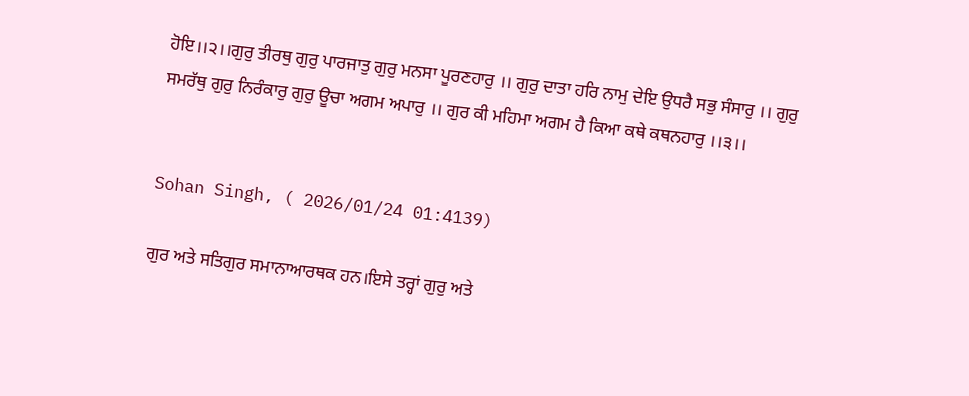ਹੋਇ।।੨।।ਗੁਰੁ ਤੀਰਥੁ ਗੁਰੁ ਪਾਰਜਾਤੁ ਗੁਰੁ ਮਨਸਾ ਪੂਰਣਹਾਰੁ ।। ਗੁਰੁ ਦਾਤਾ ਹਰਿ ਨਾਮੁ ਦੇਇ ਉਧਰੈ ਸਭੁ ਸੰਸਾਰੁ ।। ਗੁਰੁ ਸਮਰੱਥੁ ਗੁਰੁ ਨਿਰੰਕਾਰੁ ਗੁਰੁ ਊਚਾ ਅਗਮ ਅਪਾਰੁ ।। ਗੁਰ ਕੀ ਮਹਿਮਾ ਅਗਮ ਹੈ ਕਿਆ ਕਥੇ ਕਥਨਹਾਰੁ ।।੩।।


Sohan Singh, ( 2026/01/24 01:4139)

ਗੁਰ ਅਤੇ ਸਤਿਗੁਰ ਸਮਾਨਾਆਰਥਕ ਹਨ।ਇਸੇ ਤਰ੍ਹਾਂ ਗੁਰੁ ਅਤੇ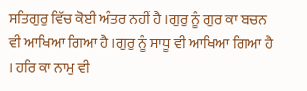ਸਤਿਗੁਰੁ ਵਿੱਚ ਕੋਈ ਅੰਤਰ ਨਹੀਂ ਹੈ ।ਗੁਰੁ ਨੂੰ ਗੁਰ ਕਾ ਬਚਨ ਵੀ ਆਖਿਆ ਗਿਆ ਹੈ ।ਗੁਰੁ ਨੂੰ ਸਾਧੂ ਵੀ ਆਖਿਆ ਗਿਆ ਹੈ । ਹਰਿ ਕਾ ਨਾਮੁ ਵੀ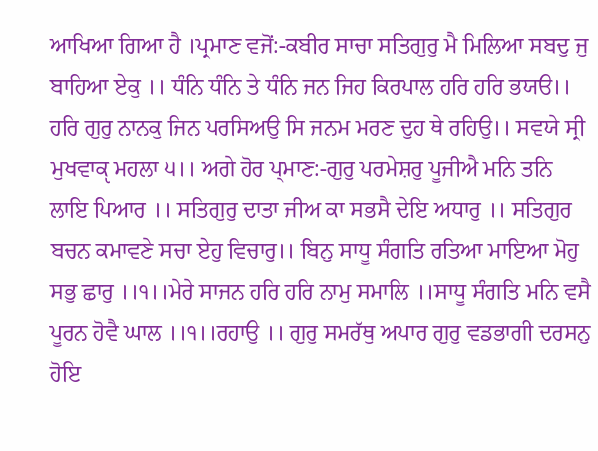ਆਖਿਆ ਗਿਆ ਹੈ ।ਪ੍ਰਮਾਣ ਵਜੋਂ:-ਕਬੀਰ ਸਾਚਾ ਸਤਿਗੁਰੁ ਮੈ ਮਿਲਿਆ ਸਬਦੁ ਜੁ ਬਾਹਿਆ ਏਕੁ ।। ਧੰਨਿ ਧੰਨਿ ਤੇ ਧੰਨਿ ਜਨ ਜਿਹ ਕਿਰਪਾਲ ਹਰਿ ਹਰਿ ਭਯੳ।। ਹਰਿ ਗੁਰੁ ਨਾਨਕੁ ਜਿਨ ਪਰਸਿਅਉ ਸਿ ਜਨਮ ਮਰਣ ਦੁਹ ਥੇ ਰਹਿਉ।। ਸਵਯੇ ਸ੍ਰੀ ਮੁਖਵਾਕੵ ਮਹਲਾ ੫।। ਅਗੇ ਹੋਰ ਪ੍ਮਾਣ:-ਗੁਰੁ ਪਰਮੇਸ਼ਰੁ ਪੂਜੀਐ ਮਨਿ ਤਨਿ ਲਾਇ ਪਿਆਰ ।। ਸਤਿਗੁਰੁ ਦਾਤਾ ਜੀਅ ਕਾ ਸਭਸੈ ਦੇਇ ਅਧਾਰੁ ।। ਸਤਿਗੁਰ ਬਚਨ ਕਮਾਵਣੇ ਸਚਾ ਏਹੁ ਵਿਚਾਰੁ।। ਬਿਨੁ ਸਾਧੂ ਸੰਗਤਿ ਰਤਿਆ ਮਾਇਆ ਮੋਹੁ ਸਭੁ ਛਾਰੁ ।।੧।।ਮੇਰੇ ਸਾਜਨ ਹਰਿ ਹਰਿ ਨਾਮੁ ਸਮਾਲਿ ।।ਸਾਧੂ ਸੰਗਤਿ ਮਨਿ ਵਸੈ ਪੂਰਨ ਹੋਵੈ ਘਾਲ ।।੧।।ਰਹਾਉ ।। ਗੁਰੁ ਸਮਰੱਥੁ ਅਪਾਰ ਗੁਰੁ ਵਡਭਾਗੀ ਦਰਸਨੁ ਹੋਇ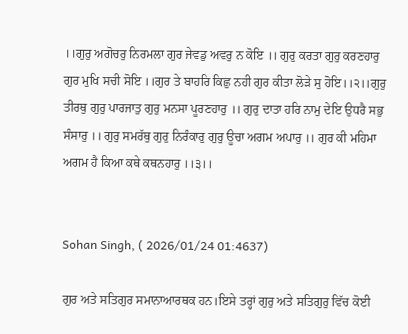।।ਗੁਰੁ ਅਗੋਚਰੁ ਨਿਰਮਲਾ ਗੁਰ ਜੇਵਡੁ ਅਵਰੁ ਨ ਕੋਇ ।। ਗੁਰੁ ਕਰਤਾ ਗੁਰੁ ਕਰਣਹਾਰੁ ਗੁਰ ਮੁਖਿ ਸਚੀ ਸੋਇ ।।ਗੁਰ ਤੇ ਬਾਹਰਿ ਕਿਛੁ ਨਹੀ ਗੁਰ ਕੀਤਾ ਲੋੜੇ ਸੁ ਹੋਇ।।੨।।ਗੁਰੁ ਤੀਰਥੁ ਗੁਰੁ ਪਾਰਜਾਤੁ ਗੁਰੁ ਮਨਸਾ ਪੂਰਣਹਾਰੁ ।। ਗੁਰੁ ਦਾਤਾ ਹਰਿ ਨਾਮੁ ਦੇਇ ਉਧਰੈ ਸਭੁ ਸੰਸਾਰੁ ।। ਗੁਰੁ ਸਮਰੱਥੁ ਗੁਰੁ ਨਿਰੰਕਾਰੁ ਗੁਰੁ ਊਚਾ ਅਗਮ ਅਪਾਰੁ ।। ਗੁਰ ਕੀ ਮਹਿਮਾ ਅਗਮ ਹੈ ਕਿਆ ਕਥੇ ਕਥਨਹਾਰੁ ।।੩।।


Sohan Singh, ( 2026/01/24 01:4637)

ਗੁਰ ਅਤੇ ਸਤਿਗੁਰ ਸਮਾਨਾਆਰਥਕ ਹਨ।ਇਸੇ ਤਰ੍ਹਾਂ ਗੁਰੁ ਅਤੇ ਸਤਿਗੁਰੁ ਵਿੱਚ ਕੋਈ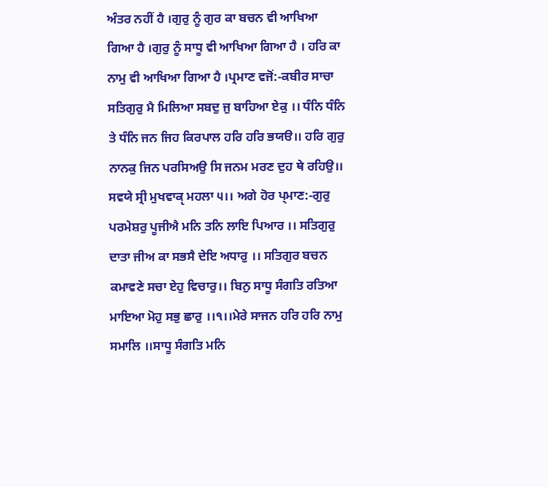ਅੰਤਰ ਨਹੀਂ ਹੈ ।ਗੁਰੁ ਨੂੰ ਗੁਰ ਕਾ ਬਚਨ ਵੀ ਆਖਿਆ ਗਿਆ ਹੈ ।ਗੁਰੁ ਨੂੰ ਸਾਧੂ ਵੀ ਆਖਿਆ ਗਿਆ ਹੈ । ਹਰਿ ਕਾ ਨਾਮੁ ਵੀ ਆਖਿਆ ਗਿਆ ਹੈ ।ਪ੍ਰਮਾਣ ਵਜੋਂ:-ਕਬੀਰ ਸਾਚਾ ਸਤਿਗੁਰੁ ਮੈ ਮਿਲਿਆ ਸਬਦੁ ਜੁ ਬਾਹਿਆ ਏਕੁ ।। ਧੰਨਿ ਧੰਨਿ ਤੇ ਧੰਨਿ ਜਨ ਜਿਹ ਕਿਰਪਾਲ ਹਰਿ ਹਰਿ ਭਯੳ।। ਹਰਿ ਗੁਰੁ ਨਾਨਕੁ ਜਿਨ ਪਰਸਿਅਉ ਸਿ ਜਨਮ ਮਰਣ ਦੁਹ ਥੇ ਰਹਿਉ।। ਸਵਯੇ ਸ੍ਰੀ ਮੁਖਵਾਕੵ ਮਹਲਾ ੫।। ਅਗੇ ਹੋਰ ਪ੍ਮਾਣ:-ਗੁਰੁ ਪਰਮੇਸ਼ਰੁ ਪੂਜੀਐ ਮਨਿ ਤਨਿ ਲਾਇ ਪਿਆਰ ।। ਸਤਿਗੁਰੁ ਦਾਤਾ ਜੀਅ ਕਾ ਸਭਸੈ ਦੇਇ ਅਧਾਰੁ ।। ਸਤਿਗੁਰ ਬਚਨ ਕਮਾਵਣੇ ਸਚਾ ਏਹੁ ਵਿਚਾਰੁ।। ਬਿਨੁ ਸਾਧੂ ਸੰਗਤਿ ਰਤਿਆ ਮਾਇਆ ਮੋਹੁ ਸਭੁ ਛਾਰੁ ।।੧।।ਮੇਰੇ ਸਾਜਨ ਹਰਿ ਹਰਿ ਨਾਮੁ ਸਮਾਲਿ ।।ਸਾਧੂ ਸੰਗਤਿ ਮਨਿ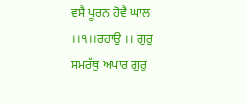ਵਸੈ ਪੂਰਨ ਹੋਵੈ ਘਾਲ ।।੧।।ਰਹਾਉ ।। ਗੁਰੁ ਸਮਰੱਥੁ ਅਪਾਰ ਗੁਰੁ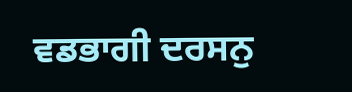ਵਡਭਾਗੀ ਦਰਸਨੁ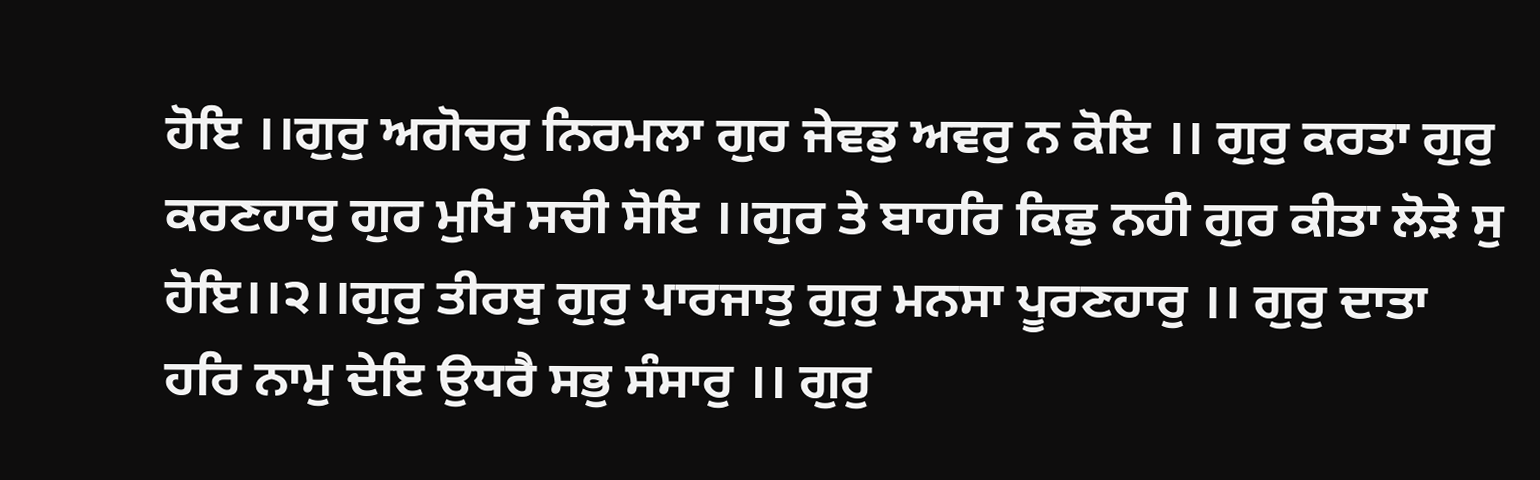ਹੋਇ ।।ਗੁਰੁ ਅਗੋਚਰੁ ਨਿਰਮਲਾ ਗੁਰ ਜੇਵਡੁ ਅਵਰੁ ਨ ਕੋਇ ।। ਗੁਰੁ ਕਰਤਾ ਗੁਰੁ ਕਰਣਹਾਰੁ ਗੁਰ ਮੁਖਿ ਸਚੀ ਸੋਇ ।।ਗੁਰ ਤੇ ਬਾਹਰਿ ਕਿਛੁ ਨਹੀ ਗੁਰ ਕੀਤਾ ਲੋੜੇ ਸੁ ਹੋਇ।।੨।।ਗੁਰੁ ਤੀਰਥੁ ਗੁਰੁ ਪਾਰਜਾਤੁ ਗੁਰੁ ਮਨਸਾ ਪੂਰਣਹਾਰੁ ।। ਗੁਰੁ ਦਾਤਾ ਹਰਿ ਨਾਮੁ ਦੇਇ ਉਧਰੈ ਸਭੁ ਸੰਸਾਰੁ ।। ਗੁਰੁ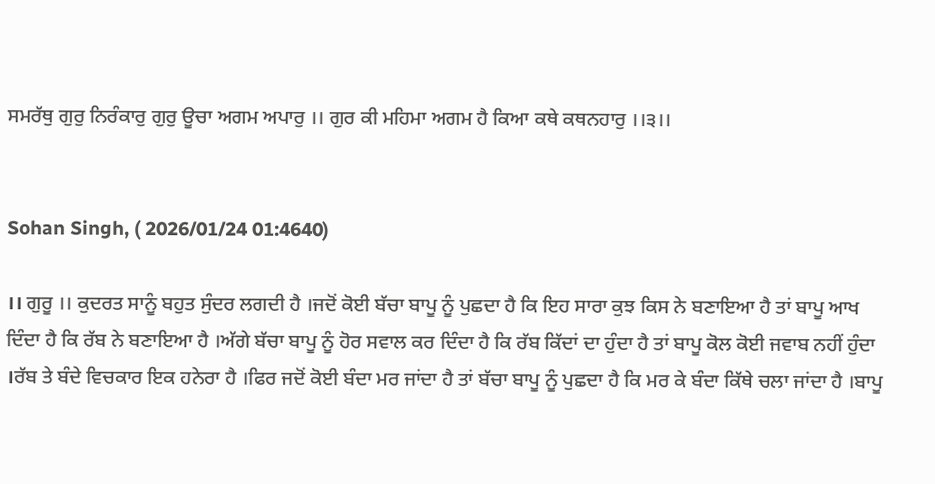ਸਮਰੱਥੁ ਗੁਰੁ ਨਿਰੰਕਾਰੁ ਗੁਰੁ ਊਚਾ ਅਗਮ ਅਪਾਰੁ ।। ਗੁਰ ਕੀ ਮਹਿਮਾ ਅਗਮ ਹੈ ਕਿਆ ਕਥੇ ਕਥਨਹਾਰੁ ।।੩।।


Sohan Singh, ( 2026/01/24 01:4640)

।। ਗੁਰੂ ।। ਕੁਦਰਤ ਸਾਨੂੰ ਬਹੁਤ ਸੁੰਦਰ ਲਗਦੀ ਹੈ ।ਜਦੋਂ ਕੋਈ ਬੱਚਾ ਬਾਪੂ ਨੂੰ ਪੁਛਦਾ ਹੈ ਕਿ ਇਹ ਸਾਰਾ ਕੁਝ ਕਿਸ ਨੇ ਬਣਾਇਆ ਹੈ ਤਾਂ ਬਾਪੂ ਆਖ ਦਿੰਦਾ ਹੈ ਕਿ ਰੱਬ ਨੇ ਬਣਾਇਆ ਹੈ ।ਅੱਗੇ ਬੱਚਾ ਬਾਪੂ ਨੂੰ ਹੋਰ ਸਵਾਲ ਕਰ ਦਿੰਦਾ ਹੈ ਕਿ ਰੱਬ ਕਿੱਦਾਂ ਦਾ ਹੁੰਦਾ ਹੈ ਤਾਂ ਬਾਪੂ ਕੋਲ ਕੋਈ ਜਵਾਬ ਨਹੀਂ ਹੁੰਦਾ ।ਰੱਬ ਤੇ ਬੰਦੇ ਵਿਚਕਾਰ ਇਕ ਹਨੇਰਾ ਹੈ ।ਫਿਰ ਜਦੋਂ ਕੋਈ ਬੰਦਾ ਮਰ ਜਾਂਦਾ ਹੈ ਤਾਂ ਬੱਚਾ ਬਾਪੂ ਨੂੰ ਪੁਛਦਾ ਹੈ ਕਿ ਮਰ ਕੇ ਬੰਦਾ ਕਿੱਥੇ ਚਲਾ ਜਾਂਦਾ ਹੈ ।ਬਾਪੂ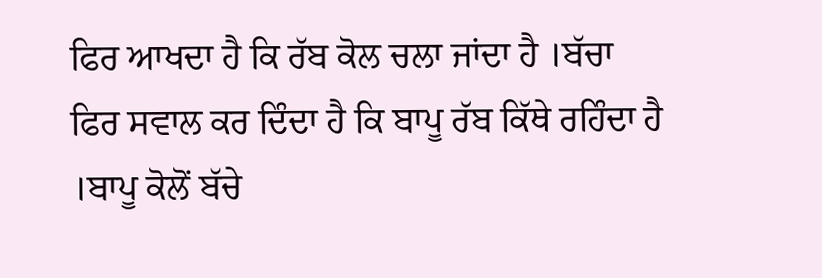ਫਿਰ ਆਖਦਾ ਹੈ ਕਿ ਰੱਬ ਕੋਲ ਚਲਾ ਜਾਂਦਾ ਹੈ ।ਬੱਚਾ ਫਿਰ ਸਵਾਲ ਕਰ ਦਿੰਦਾ ਹੈ ਕਿ ਬਾਪੂ ਰੱਬ ਕਿੱਥੇ ਰਹਿੰਦਾ ਹੈ ।ਬਾਪੂ ਕੋਲੋਂ ਬੱਚੇ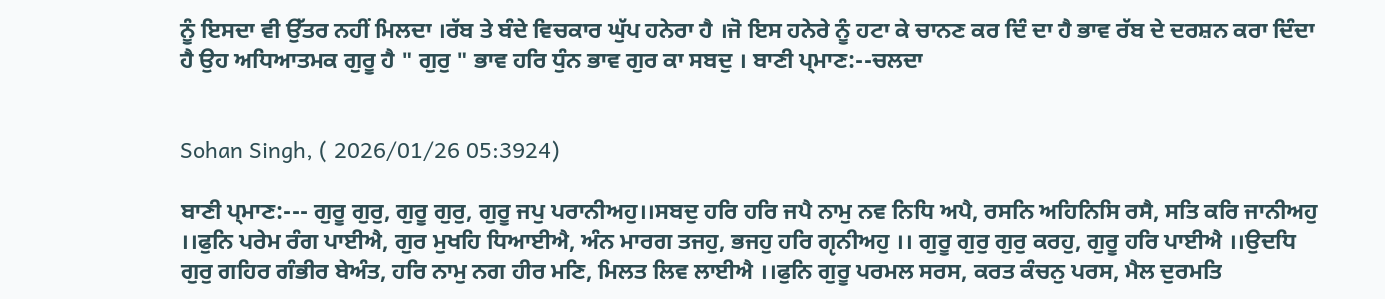ਨੂੰ ਇਸਦਾ ਵੀ ਉੱਤਰ ਨਹੀਂ ਮਿਲਦਾ ।ਰੱਬ ਤੇ ਬੰਦੇ ਵਿਚਕਾਰ ਘੁੱਪ ਹਨੇਰਾ ਹੈ ।ਜੋ ਇਸ ਹਨੇਰੇ ਨੂੰ ਹਟਾ ਕੇ ਚਾਨਣ ਕਰ ਦਿੰ ਦਾ ਹੈ ਭਾਵ ਰੱਬ ਦੇ ਦਰਸ਼ਨ ਕਰਾ ਦਿੰਦਾ ਹੈ ਉਹ ਅਧਿਆਤਮਕ ਗੁਰੂ ਹੈ " ਗੁਰੁ " ਭਾਵ ਹਰਿ ਧੁੰਨ ਭਾਵ ਗੁਰ ਕਾ ਸਬਦੁ । ਬਾਣੀ ਪ੍ਮਾਣ:--ਚਲਦਾ


Sohan Singh, ( 2026/01/26 05:3924)

ਬਾਣੀ ਪ੍ਮਾਣ:--- ਗੁਰੂ ਗੁਰੁ, ਗੁਰੂ ਗੁਰੁ, ਗੁਰੂ ਜਪੁ ਪਰਾਨੀਅਹੁ।।ਸਬਦੁ ਹਰਿ ਹਰਿ ਜਪੈ ਨਾਮੁ ਨਵ ਨਿਧਿ ਅਪੈ, ਰਸਨਿ ਅਹਿਨਿਸਿ ਰਸੈ, ਸਤਿ ਕਰਿ ਜਾਨੀਅਹੁ ।।ਫੁਨਿ ਪਰੇਮ ਰੰਗ ਪਾਈਐ, ਗੁਰ ਮੁਖਹਿ ਧਿਆਈਐ, ਅੰਨ ਮਾਰਗ ਤਜਹੁ, ਭਜਹੁ ਹਰਿ ਗੵਨੀਅਹੁ ।। ਗੁਰੂ ਗੁਰੁ ਗੁਰੁ ਕਰਹੁ, ਗੁਰੂ ਹਰਿ ਪਾਈਐ ।।ਉਦਧਿ ਗੁਰੁ ਗਹਿਰ ਗੰਭੀਰ ਬੇਅੰਤ, ਹਰਿ ਨਾਮੁ ਨਗ ਹੀਰ ਮਣਿ, ਮਿਲਤ ਲਿਵ ਲਾਈਐ ।।ਫੁਨਿ ਗੁਰੂ ਪਰਮਲ ਸਰਸ, ਕਰਤ ਕੰਚਨੁ ਪਰਸ, ਮੈਲ ਦੁਰਮਤਿ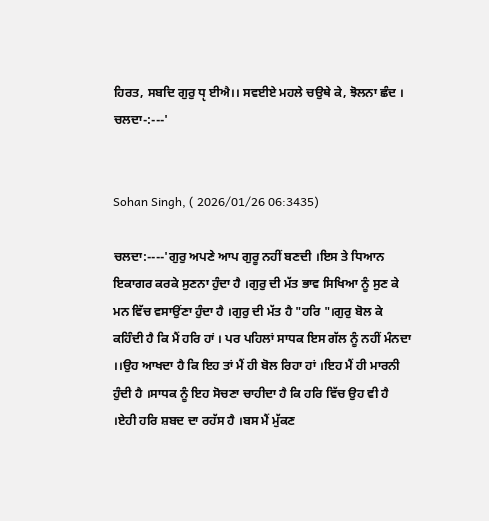ਹਿਰਤ, ਸਬਦਿ ਗੁਰੁ ਧੵ ਈਐ।। ਸਵਈਏ ਮਹਲੇ ਚਉਥੇ ਕੇ, ਝੋਲਨਾ ਛੰਦ । ਚਲਦਾ-:---'


Sohan Singh, ( 2026/01/26 06:3435)

ਚਲਦਾ:----'ਗੁਰੁ ਅਪਣੇ ਆਪ ਗੁਰੂ ਨਹੀਂ ਬਣਦੀ ।ਇਸ ਤੇ ਧਿਆਨ ਇਕਾਗਰ ਕਰਕੇ ਸੁਣਨਾ ਹੁੰਦਾ ਹੈ ।ਗੁਰੁ ਦੀ ਮੱਤ ਭਾਵ ਸਿਖਿਆ ਨੂੰ ਸੁਣ ਕੇ ਮਨ ਵਿੱਚ ਵਸਾਉਂਣਾ ਹੁੰਦਾ ਹੈ ।ਗੁਰੁ ਦੀ ਮੱਤ ਹੈ "ਹਰਿ "।ਗੁਰੁ ਬੋਲ ਕੇ ਕਹਿੰਦੀ ਹੈ ਕਿ ਮੈਂ ਹਰਿ ਹਾਂ । ਪਰ ਪਹਿਲਾਂ ਸਾਧਕ ਇਸ ਗੱਲ ਨੂੰ ਨਹੀਂ ਮੰਨਦਾ ।।ਉਹ ਆਖਦਾ ਹੈ ਕਿ ਇਹ ਤਾਂ ਮੈਂ ਹੀ ਬੋਲ ਰਿਹਾ ਹਾਂ ।ਇਹ ਮੈਂ ਹੀ ਮਾਰਨੀ ਹੁੰਦੀ ਹੈ ।ਸਾਧਕ ਨੂੰ ਇਹ ਸੋਚਣਾ ਚਾਹੀਦਾ ਹੈ ਕਿ ਹਰਿ ਵਿੱਚ ਉਹ ਵੀ ਹੈ ।ਏਹੀ ਹਰਿ ਸ਼ਬਦ ਦਾ ਰਹੱਸ ਹੈ ।ਬਸ ਮੈਂ ਮੁੱਕਣ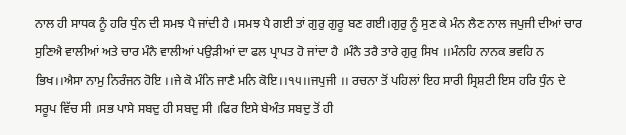ਨਾਲ ਹੀ ਸਾਧਕ ਨੂੰ ਹਰਿ ਧੁੰਨ ਦੀ ਸਮਝ ਪੈ ਜਾਂਦੀ ਹੈ ।ਸਮਝ ਪੈ ਗਈ ਤਾਂ ਗੁਰੁ ਗੁਰੂ ਬਣ ਗਈ।ਗੁਰੁ ਨੂੰ ਸੁਣ ਕੇ ਮੰਨ ਲੈਣ ਨਾਲ ਜਪੁਜੀ ਦੀਆਂ ਚਾਰ ਸੁਣਿਐ ਵਾਲੀਆਂ ਅਤੇ ਚਾਰ ਮੰਨੈ ਵਾਲੀਆਂ ਪਉੜੀਆਂ ਦਾ ਫਲ ਪ੍ਰਾਪਤ ਹੋ ਜਾਂਦਾ ਹੈ ।ਮੰਨੈ ਤਰੈ ਤਾਰੇ ਗੁਰੁ ਸਿਖ ।।ਮੰਨਹਿ ਨਾਨਕ ਭਵਹਿ ਨ ਭਿਖ।।ਐਸਾ ਨਾਮੁ ਨਿਰੰਜਨ ਹੋਇ ।।ਜੇ ਕੋ ਮੰਨਿ ਜਾਣੈ ਮਨਿ ਕੋਇ।।੧੫।।ਜਪੁਜੀ ।। ਰਚਨਾ ਤੋਂ ਪਹਿਲਾਂ ਇਹ ਸਾਰੀ ਸ੍ਰਿਸ਼ਟੀ ਇਸ ਹਰਿ ਧੁੰਨ ਦੇ ਸਰੂਪ ਵਿੱਚ ਸੀ ।ਸਭ ਪਾਸੇ ਸਬਦੁ ਹੀ ਸਬਦੁ ਸੀ ।ਫਿਰ ਇਸੇ ਬੇਅੰਤ ਸਬਦੁ ਤੋਂ ਹੀ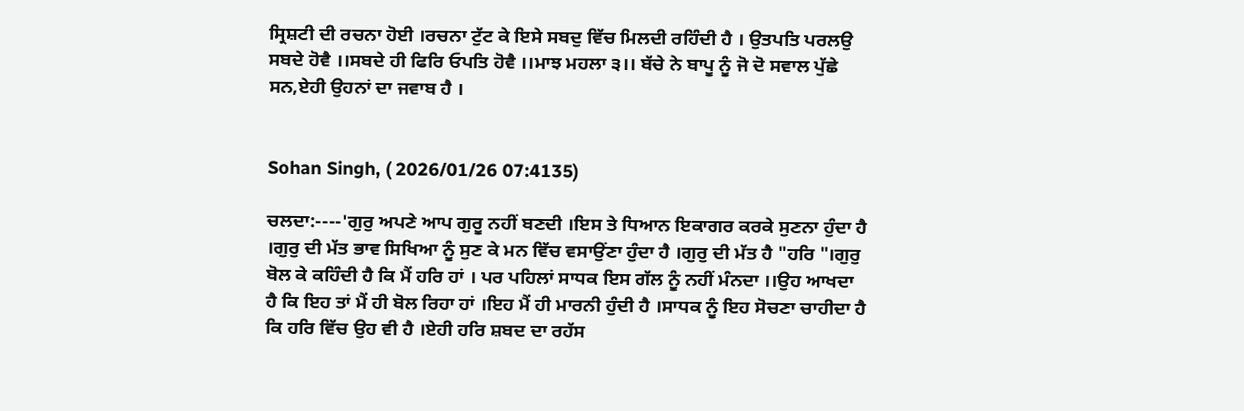ਸ੍ਰਿਸ਼ਟੀ ਦੀ ਰਚਨਾ ਹੋਈ ।ਰਚਨਾ ਟੁੱਟ ਕੇ ਇਸੇ ਸਬਦੁ ਵਿੱਚ ਮਿਲਦੀ ਰਹਿੰਦੀ ਹੈ । ਉਤਪਤਿ ਪਰਲਉ ਸਬਦੇ ਹੋਵੈ ।।ਸਬਦੇ ਹੀ ਫਿਰਿ ਓਪਤਿ ਹੋਵੈ ।।ਮਾਝ ਮਹਲਾ ੩।। ਬੱਚੇ ਨੇ ਬਾਪੂ ਨੂੰ ਜੋ ਦੋ ਸਵਾਲ ਪੁੱਛੇ ਸਨ,ਏਹੀ ਉਹਨਾਂ ਦਾ ਜਵਾਬ ਹੈ ।


Sohan Singh, ( 2026/01/26 07:4135)

ਚਲਦਾ:----'ਗੁਰੁ ਅਪਣੇ ਆਪ ਗੁਰੂ ਨਹੀਂ ਬਣਦੀ ।ਇਸ ਤੇ ਧਿਆਨ ਇਕਾਗਰ ਕਰਕੇ ਸੁਣਨਾ ਹੁੰਦਾ ਹੈ ।ਗੁਰੁ ਦੀ ਮੱਤ ਭਾਵ ਸਿਖਿਆ ਨੂੰ ਸੁਣ ਕੇ ਮਨ ਵਿੱਚ ਵਸਾਉਂਣਾ ਹੁੰਦਾ ਹੈ ।ਗੁਰੁ ਦੀ ਮੱਤ ਹੈ "ਹਰਿ "।ਗੁਰੁ ਬੋਲ ਕੇ ਕਹਿੰਦੀ ਹੈ ਕਿ ਮੈਂ ਹਰਿ ਹਾਂ । ਪਰ ਪਹਿਲਾਂ ਸਾਧਕ ਇਸ ਗੱਲ ਨੂੰ ਨਹੀਂ ਮੰਨਦਾ ।।ਉਹ ਆਖਦਾ ਹੈ ਕਿ ਇਹ ਤਾਂ ਮੈਂ ਹੀ ਬੋਲ ਰਿਹਾ ਹਾਂ ।ਇਹ ਮੈਂ ਹੀ ਮਾਰਨੀ ਹੁੰਦੀ ਹੈ ।ਸਾਧਕ ਨੂੰ ਇਹ ਸੋਚਣਾ ਚਾਹੀਦਾ ਹੈ ਕਿ ਹਰਿ ਵਿੱਚ ਉਹ ਵੀ ਹੈ ।ਏਹੀ ਹਰਿ ਸ਼ਬਦ ਦਾ ਰਹੱਸ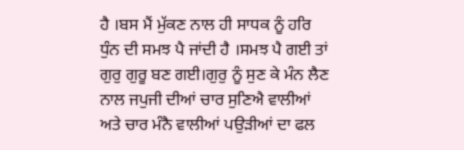ਹੈ ।ਬਸ ਮੈਂ ਮੁੱਕਣ ਨਾਲ ਹੀ ਸਾਧਕ ਨੂੰ ਹਰਿ ਧੁੰਨ ਦੀ ਸਮਝ ਪੈ ਜਾਂਦੀ ਹੈ ।ਸਮਝ ਪੈ ਗਈ ਤਾਂ ਗੁਰੁ ਗੁਰੂ ਬਣ ਗਈ।ਗੁਰੁ ਨੂੰ ਸੁਣ ਕੇ ਮੰਨ ਲੈਣ ਨਾਲ ਜਪੁਜੀ ਦੀਆਂ ਚਾਰ ਸੁਣਿਐ ਵਾਲੀਆਂ ਅਤੇ ਚਾਰ ਮੰਨੈ ਵਾਲੀਆਂ ਪਉੜੀਆਂ ਦਾ ਫਲ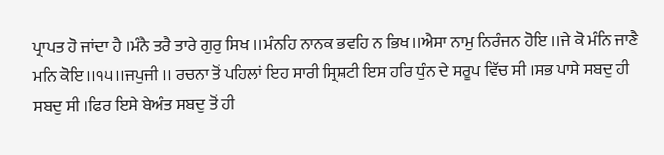ਪ੍ਰਾਪਤ ਹੋ ਜਾਂਦਾ ਹੈ ।ਮੰਨੈ ਤਰੈ ਤਾਰੇ ਗੁਰੁ ਸਿਖ ।।ਮੰਨਹਿ ਨਾਨਕ ਭਵਹਿ ਨ ਭਿਖ।।ਐਸਾ ਨਾਮੁ ਨਿਰੰਜਨ ਹੋਇ ।।ਜੇ ਕੋ ਮੰਨਿ ਜਾਣੈ ਮਨਿ ਕੋਇ।।੧੫।।ਜਪੁਜੀ ।। ਰਚਨਾ ਤੋਂ ਪਹਿਲਾਂ ਇਹ ਸਾਰੀ ਸ੍ਰਿਸ਼ਟੀ ਇਸ ਹਰਿ ਧੁੰਨ ਦੇ ਸਰੂਪ ਵਿੱਚ ਸੀ ।ਸਭ ਪਾਸੇ ਸਬਦੁ ਹੀ ਸਬਦੁ ਸੀ ।ਫਿਰ ਇਸੇ ਬੇਅੰਤ ਸਬਦੁ ਤੋਂ ਹੀ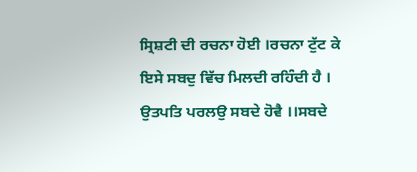ਸ੍ਰਿਸ਼ਟੀ ਦੀ ਰਚਨਾ ਹੋਈ ।ਰਚਨਾ ਟੁੱਟ ਕੇ ਇਸੇ ਸਬਦੁ ਵਿੱਚ ਮਿਲਦੀ ਰਹਿੰਦੀ ਹੈ । ਉਤਪਤਿ ਪਰਲਉ ਸਬਦੇ ਹੋਵੈ ।।ਸਬਦੇ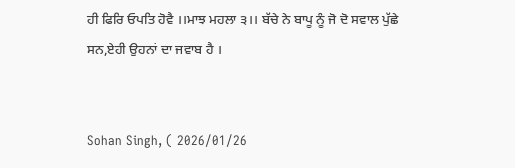ਹੀ ਫਿਰਿ ਓਪਤਿ ਹੋਵੈ ।।ਮਾਝ ਮਹਲਾ ੩।। ਬੱਚੇ ਨੇ ਬਾਪੂ ਨੂੰ ਜੋ ਦੋ ਸਵਾਲ ਪੁੱਛੇ ਸਨ,ਏਹੀ ਉਹਨਾਂ ਦਾ ਜਵਾਬ ਹੈ ।


Sohan Singh, ( 2026/01/26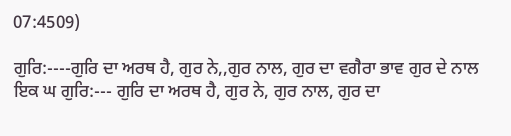07:4509)

ਗੁਰਿ:----ਗੁਰਿ ਦਾ ਅਰਥ ਹੈ, ਗੁਰ ਨੇ,,ਗੁਰ ਨਾਲ, ਗੁਰ ਦਾ ਵਗੈਰਾ ਭਾਵ ਗੁਰ ਦੇ ਨਾਲ ਇਕ ਘ ਗੁਰਿ:--- ਗੁਰਿ ਦਾ ਅਰਥ ਹੈ, ਗੁਰ ਨੇ, ਗੁਰ ਨਾਲ, ਗੁਰ ਦਾ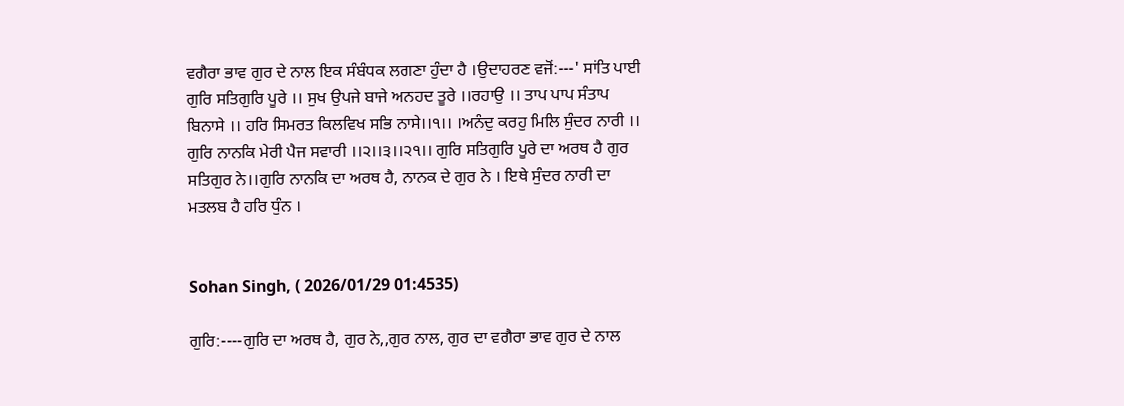ਵਗੈਰਾ ਭਾਵ ਗੁਰ ਦੇ ਨਾਲ ਇਕ ਸੰਬੰਧਕ ਲਗਣਾ ਹੁੰਦਾ ਹੈ ।ਉਦਾਹਰਣ ਵਜੋਂ:---' ਸਾਂਤਿ ਪਾਈ ਗੁਰਿ ਸਤਿਗੁਰਿ ਪੂਰੇ ।। ਸੁਖ ਉਪਜੇ ਬਾਜੇ ਅਨਹਦ ਤੂਰੇ ।।ਰਹਾਉ ।। ਤਾਪ ਪਾਪ ਸੰਤਾਪ ਬਿਨਾਸੇ ।। ਹਰਿ ਸਿਮਰਤ ਕਿਲਵਿਖ ਸਭਿ ਨਾਸੇ।।੧।। ।ਅਨੰਦੁ ਕਰਹੁ ਮਿਲਿ ਸੁੰਦਰ ਨਾਰੀ ।। ਗੁਰਿ ਨਾਨਕਿ ਮੇਰੀ ਪੈਜ ਸਵਾਰੀ ।।੨।।੩।।੨੧।। ਗੁਰਿ ਸਤਿਗੁਰਿ ਪੂਰੇ ਦਾ ਅਰਥ ਹੈ ਗੁਰ ਸਤਿਗੁਰ ਨੇ।।ਗੁਰਿ ਨਾਨਕਿ ਦਾ ਅਰਥ ਹੈ, ਨਾਨਕ ਦੇ ਗੁਰ ਨੇ । ਇਥੇ ਸੁੰਦਰ ਨਾਰੀ ਦਾ ਮਤਲਬ ਹੈ ਹਰਿ ਧੁੰਨ ।


Sohan Singh, ( 2026/01/29 01:4535)

ਗੁਰਿ:----ਗੁਰਿ ਦਾ ਅਰਥ ਹੈ, ਗੁਰ ਨੇ,,ਗੁਰ ਨਾਲ, ਗੁਰ ਦਾ ਵਗੈਰਾ ਭਾਵ ਗੁਰ ਦੇ ਨਾਲ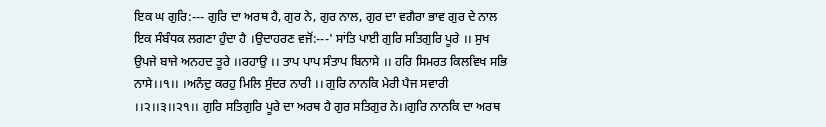ਇਕ ਘ ਗੁਰਿ:--- ਗੁਰਿ ਦਾ ਅਰਥ ਹੈ, ਗੁਰ ਨੇ, ਗੁਰ ਨਾਲ, ਗੁਰ ਦਾ ਵਗੈਰਾ ਭਾਵ ਗੁਰ ਦੇ ਨਾਲ ਇਕ ਸੰਬੰਧਕ ਲਗਣਾ ਹੁੰਦਾ ਹੈ ।ਉਦਾਹਰਣ ਵਜੋਂ:---' ਸਾਂਤਿ ਪਾਈ ਗੁਰਿ ਸਤਿਗੁਰਿ ਪੂਰੇ ।। ਸੁਖ ਉਪਜੇ ਬਾਜੇ ਅਨਹਦ ਤੂਰੇ ।।ਰਹਾਉ ।। ਤਾਪ ਪਾਪ ਸੰਤਾਪ ਬਿਨਾਸੇ ।। ਹਰਿ ਸਿਮਰਤ ਕਿਲਵਿਖ ਸਭਿ ਨਾਸੇ।।੧।। ।ਅਨੰਦੁ ਕਰਹੁ ਮਿਲਿ ਸੁੰਦਰ ਨਾਰੀ ।। ਗੁਰਿ ਨਾਨਕਿ ਮੇਰੀ ਪੈਜ ਸਵਾਰੀ ।।੨।।੩।।੨੧।। ਗੁਰਿ ਸਤਿਗੁਰਿ ਪੂਰੇ ਦਾ ਅਰਥ ਹੈ ਗੁਰ ਸਤਿਗੁਰ ਨੇ।।ਗੁਰਿ ਨਾਨਕਿ ਦਾ ਅਰਥ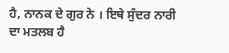ਹੈ, ਨਾਨਕ ਦੇ ਗੁਰ ਨੇ । ਇਥੇ ਸੁੰਦਰ ਨਾਰੀ ਦਾ ਮਤਲਬ ਹੈ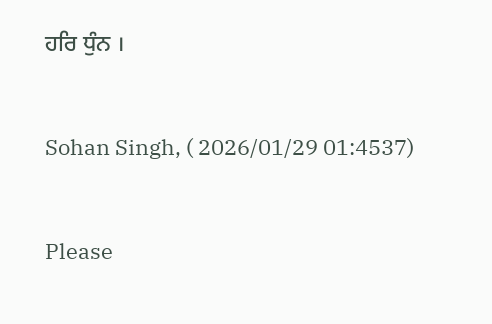ਹਰਿ ਧੁੰਨ ।


Sohan Singh, ( 2026/01/29 01:4537)


Please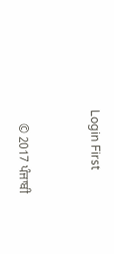Login First


    © 2017 ਪੰਜਾਬੀ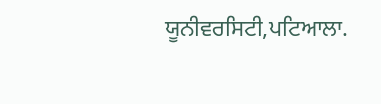ਯੂਨੀਵਰਸਿਟੀ,ਪਟਿਆਲਾ.